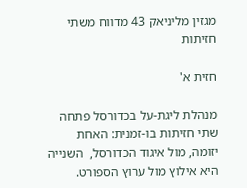מגזין מליניאק 43 מדווח משתי חזיתות

חזית א'

מנהלת ליגת-על בכדורסל פתחה שתי חזיתות בו-זמנית: האחת יזומה, מול איגוד הכדורסל,  השנייה היא אילוץ מול ערוץ הספורט.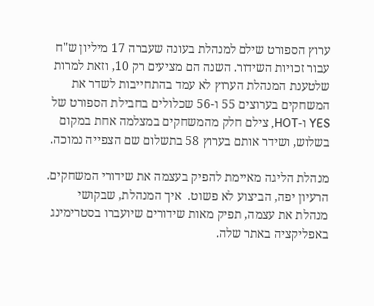ערוץ הספורט שילם למנהלת בעונה שעברה 17 מיליון ש"ח עבור זכויות השידור. השנה הם מציעים רק 10, וזאת למרות שלטענת המנהלת הערוץ לא עמד בהתחייבות לשדר את המשחקים בערוצים 55 ו-56 שכלולים בחבילת הספורט של YES ו-HOT, צילם חלק מהמשחקים במצלמה אחת במקום בשלוש, ושידר אותם בערוץ 58 בתשלום שם הצפייה נמוכה.

מנהלת הליגה מאיימת להפיק בעצמה את שידורי המשחקים. הרעיון יפה, הביצוע לא פשוט.  איך המנהלת, שבקושי מנהלת את עצמה, תפיק מאות שידורים שיועברו בסטרימינג באפליקציה באתר שלה.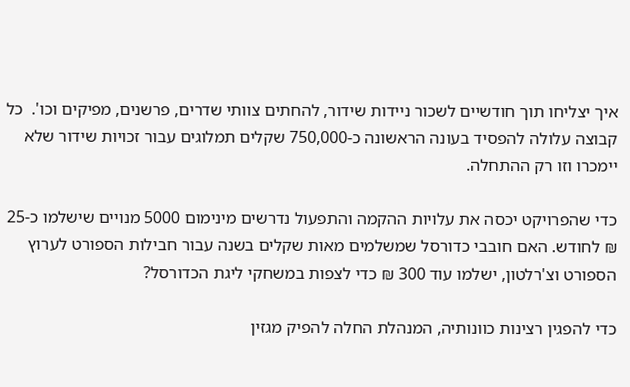איך יצליחו תוך חודשיים לשכור ניידות שידור, להחתים צוותי שדרים, פרשנים, מפיקים וכו'.  כל קבוצה עלולה להפסיד בעונה הראשונה כ-750,000 שקלים תמלוגים עבור זכויות שידור שלא יימכרו וזו רק ההתחלה.

כדי שהפרויקט יכסה את עלויות ההקמה והתפעול נדרשים מינימום 5000 מנויים שישלמו כ-25 ₪ לחודש. האם חובבי כדורסל שמשלמים מאות שקלים בשנה עבור חבילות הספורט לערוץ הספורט וצ'רלטון, ישלמו עוד 300 ₪ כדי לצפות במשחקי ליגת הכדורסל?

כדי להפגין רצינות כוונותיה, המנהלת החלה להפיק מגזין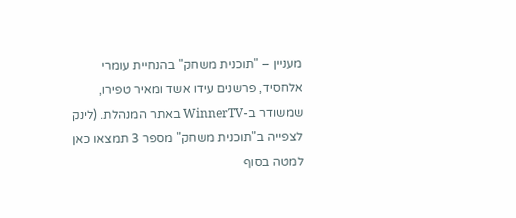מעניין – "תוכנית משחק" בהנחיית עומרי אלחסיד, פרשנים עידו אשד ומאיר טפירו, שמשודר ב-WinnerTV באתר המנהלת. (לינק לצפייה ב"תוכנית משחק" מספר 3 תמצאו כאן למטה בסוף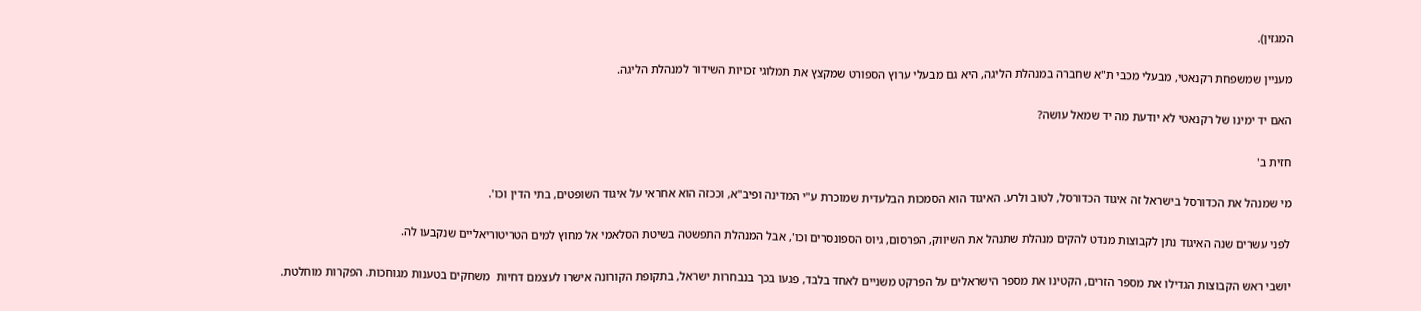המגזין).

מעניין שמשפחת רקנאטי, מבעלי מכבי ת"א שחברה במנהלת הליגה, היא גם מבעלי ערוץ הספורט שמקצץ את תמלוגי זכויות השידור למנהלת הליגה.

האם יד ימינו של רקנאטי לא יודעת מה יד שמאל עושה?

חזית ב'

מי שמנהל את הכדורסל בישראל זה איגוד הכדורסל, לטוב ולרע. האיגוד הוא הסמכות הבלעדית שמוכרת ע"י המדינה ופיב"א, וככזה הוא אחראי על איגוד השופטים, בתי הדין וכו'.

לפני עשרים שנה האיגוד נתן לקבוצות מנדט להקים מנהלת שתנהל את השיווק, הפרסום, גיוס הספונסרים וכו', אבל המנהלת התפשטה בשיטת הסלאמי אל מחוץ למים הטריטוריאליים שנקבעו לה.

יושבי ראש הקבוצות הגדילו את מספר הזרים, הקטינו את מספר הישראלים על הפרקט משניים לאחד בלבד, פגעו בכך בנבחרות ישראל, בתקופת הקורונה אישרו לעצמם דחיות  משחקים בטענות מגוחכות. הפקרות מוחלטת.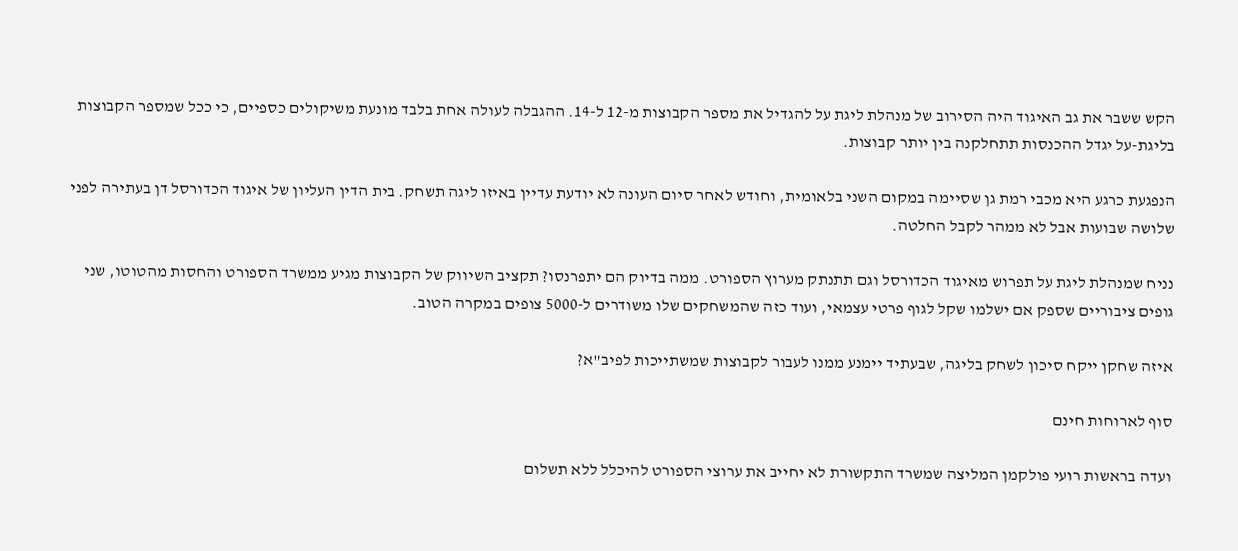הקש ששבר את גב האיגוד היה הסירוב של מנהלת ליגת על להגדיל את מספר הקבוצות מ-12 ל-14. ההגבלה לעולה אחת בלבד מונעת משיקולים כספיים, כי ככל שמספר הקבוצות בליגת-על יגדל ההכנסות תתחלקנה בין יותר קבוצות.

הנפגעת כרגע היא מכבי רמת גן שסיימה במקום השני בלאומית, וחודש לאחר סיום העונה לא יודעת עדיין באיזו ליגה תשחק. בית הדין העליון של איגוד הכדורסל דן בעתירה לפני שלושה שבועות אבל לא ממהר לקבל החלטה.

נניח שמנהלת ליגת על תפרוש מאיגוד הכדורסל וגם תתנתק מערוץ הספורט. ממה בדיוק הם יתפרנסו? תקציב השיווק של הקבוצות מגיע ממשרד הספורט והחסות מהטוטו, שני גופים ציבוריים שספק אם ישלמו שקל לגוף פרטי עצמאי, ועוד כזה שהמשחקים שלו משודרים ל-5000 צופים במקרה הטוב.

איזה שחקן ייקח סיכון לשחק בליגה, שבעתיד יימנע ממנו לעבור לקבוצות שמשתייכות לפיב"א?

סוף לארוחות חינם

ועדה בראשות רועי פולקמן המליצה שמשרד התקשורת לא יחייב את ערוצי הספורט להיכלל ללא תשלום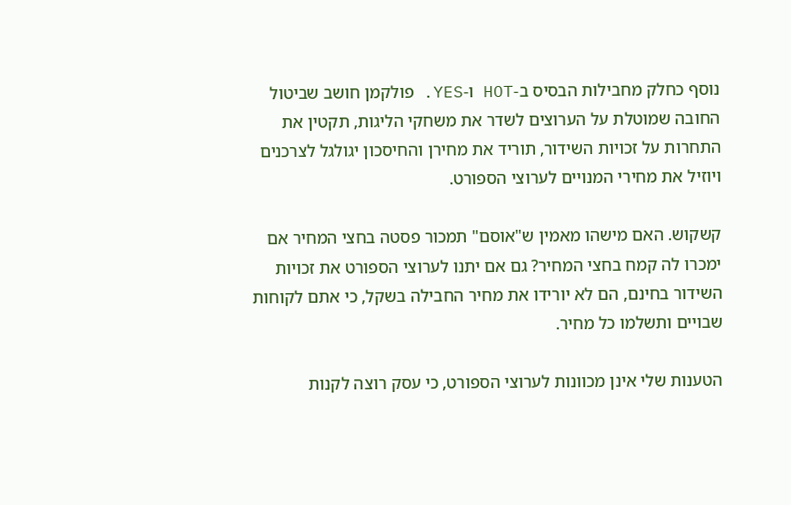נוסף כחלק מחבילות הבסיס ב-HOT ו-YES. פולקמן חושב שביטול החובה שמוטלת על הערוצים לשדר את משחקי הליגות, תקטין את התחרות על זכויות השידור, תוריד את מחירן והחיסכון יגולגל לצרכנים ויוזיל את מחירי המנויים לערוצי הספורט.

קשקוש. האם מישהו מאמין ש"אוסם" תמכור פסטה בחצי המחיר אם ימכרו לה קמח בחצי המחיר? גם אם יתנו לערוצי הספורט את זכויות השידור בחינם, הם לא יורידו את מחיר החבילה בשקל, כי אתם לקוחות שבויים ותשלמו כל מחיר.

הטענות שלי אינן מכוונות לערוצי הספורט, כי עסק רוצה לקנות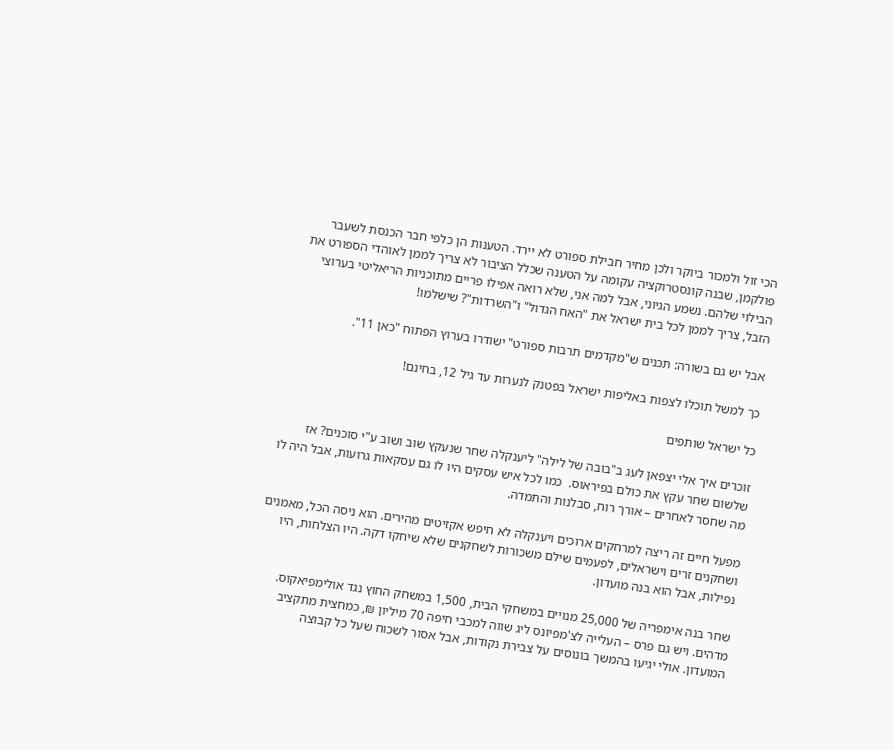הכי זול ולמכור ביוקר ולכן מחיר חבילת ספורט לא יירד. הטענות הן כלפי חבר הכנסת לשעבר פולקמן, שבנה קונסטרוקציה עקומה על הטענה שכלל הציבור לא צריך לממן לאוהדי הספורט את הבילוי שלהם. נשמע הגיוני, אבל למה אני, שלא רואה אפילו פריים מתוכניות הריאליטי בערוצי הזבל, צריך לממן לכל בית ישראל את "האח הגדול" ו"השרדות"? שישלמו!

אבל יש גם בשורה: תכנים ש"מקדמים תרבות ספורט" ישודרו בערוץ הפתוח "כאן 11".

כך למשל תוכלו לצפות באליפות ישראל בפטנק לנערות עד גיל 12, בחינם!

כל ישראל שותפים

זוכרים איך אלי יצפאן לעג ב"בובה של לילה" ליענקלה שחר שנעקץ שוב ושוב ע"י סוכנים? אז שלשום שחר עקץ את כולם בפיראוס.  כמו לכל איש עסקים היו לו גם עסקאות גרועות, אבל היה לו מה שחסר לאחרים – אורך רוח, סבלנות והתמדה.

מפעל חיים זה ריצה למרחקים ארוכים ויענקלה לא חיפש אקזיטים מהירים. הוא ניסה הכל, מאמנים ושחקנים זרים וישראלים, לפעמים שילם משכורות לשחקנים שלא שיחקו דקה. היו הצלחות, היו נפילות, אבל הוא בנה מועדון.

שחר בנה אימפריה של 25,000 מנויים במשחקי הבית, 1,500 במשחק החוץ נגד אולימפיאקוס. מדהים. ויש גם פרס – העלייה לצ'מפיונס ליג שווה למכבי חיפה 70 מיליון ₪, כמחצית מתקציב המועדון. אולי יגיעו בהמשך בונוסים על צבירת נקודות, אבל אסור לשכוח שעל כל קבוצה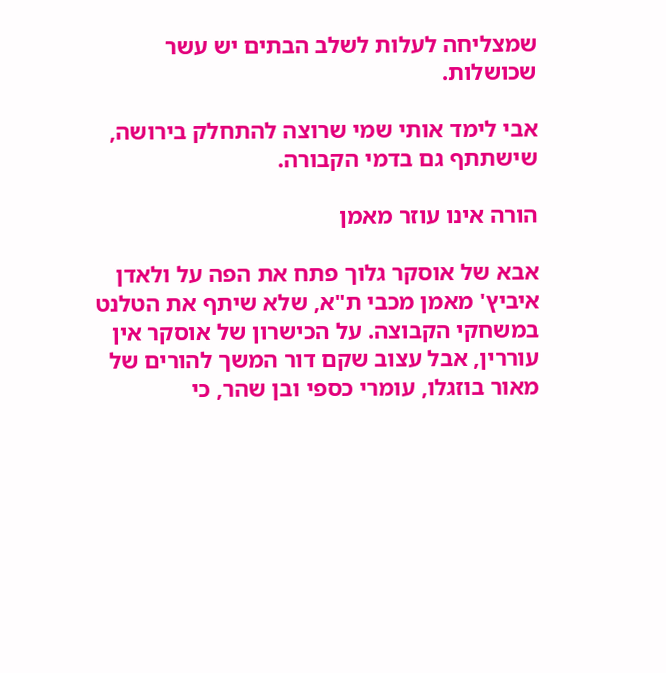שמצליחה לעלות לשלב הבתים יש עשר שכושלות.

אבי לימד אותי שמי שרוצה להתחלק בירושה, שישתתף גם בדמי הקבורה.

הורה אינו עוזר מאמן

אבא של אוסקר גלוך פתח את הפה על ולאדן איביץ' מאמן מכבי ת"א, שלא שיתף את הטלנט במשחקי הקבוצה. על הכישרון של אוסקר אין עוררין, אבל עצוב שקם דור המשך להורים של מאור בוזגלו, עומרי כספי ובן שהר, כי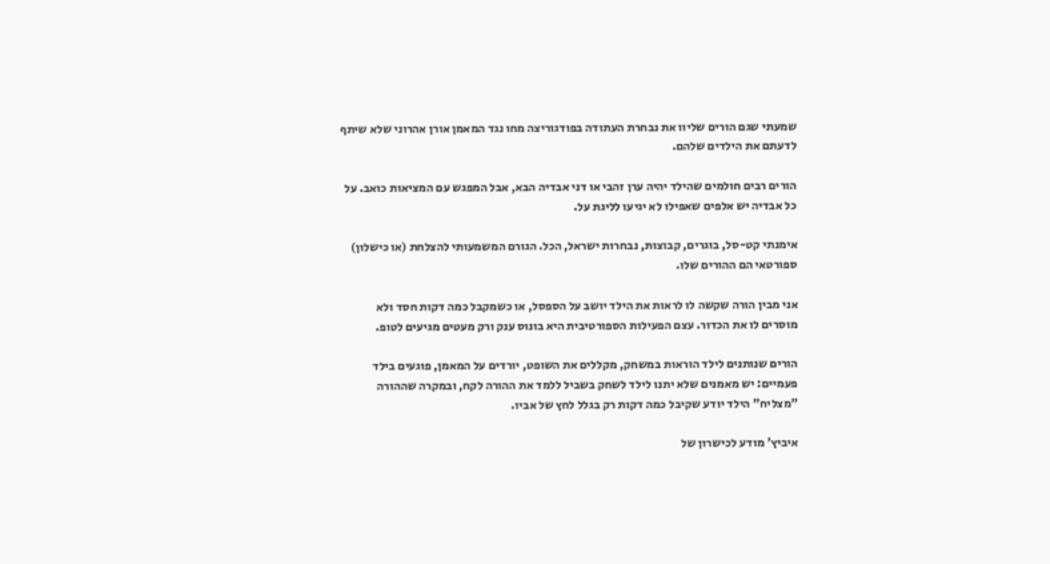שמעתי שגם הורים שליוו את נבחרת העתודה בפודגוריצה מחו נגד המאמן אורן אהרוני שלא שיתף לדעתם את הילדים שלהם.

הורים רבים חולמים שהילד יהיה ערן זהבי או דני אבדיה הבא, אבל המפגש עם המציאות כואב. על כל אבדיה יש אלפים שאפילו לא יגיעו לליגת על.

אימנתי קט-סל, בוגרים, קבוצות, נבחרות ישראל, הכל. הגורם המשמעותי להצלחת (או כישלון) ספורטאי הם ההורים שלו.

אני מבין הורה שקשה לו לראות את הילד יושב על הספסל, או כשמקבל כמה דקות חסד ולא מוסרים לו את הכדור. עצם הפעילות הספורטיבית היא בונוס ענק ורק מעטים מגיעים לטופ.

הורים שנותנים לילד הוראות במשחק, מקללים את השופט, יורדים על המאמן, פוגעים בילד פעמיים: יש מאמנים שלא יתנו לילד לשחק בשביל ללמד את ההורה לקח, ובמקרה שההורה "מצליח" הילד יודע שקיבל כמה דקות רק בגלל לחץ של אביו.

איביץ' מודע לכישרון של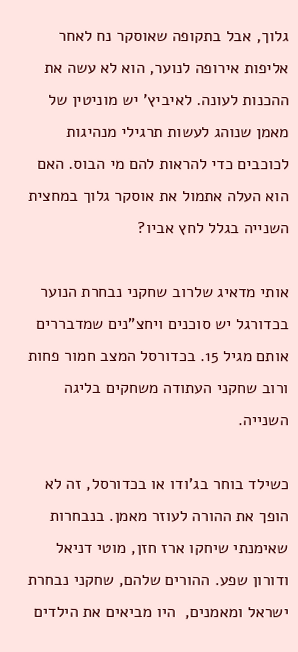גלוך, אבל בתקופה שאוסקר נח לאחר אליפות אירופה לנוער, הוא לא עשה את ההכנות לעונה. לאיביץ' יש מוניטין של מאמן שנוהג לעשות תרגילי מנהיגות לכוכבים כדי להראות להם מי הבוס. האם הוא העלה אתמול את אוסקר גלוך במחצית השנייה בגלל לחץ אביו?

אותי מדאיג שלרוב שחקני נבחרת הנוער בכדורגל יש סוכנים ויחצ"נים שמדבררים אותם מגיל 15. בכדורסל המצב חמור פחות ורוב שחקני העתודה משחקים בליגה השנייה.

כשילד בוחר בג'ודו או בכדורסל, זה לא הופך את ההורה לעוזר מאמן. בנבחרות שאימנתי שיחקו ארז חזן, מוטי דניאל ודורון שפע. ההורים שלהם, שחקני נבחרת ישראל ומאמנים,  היו מביאים את הילדים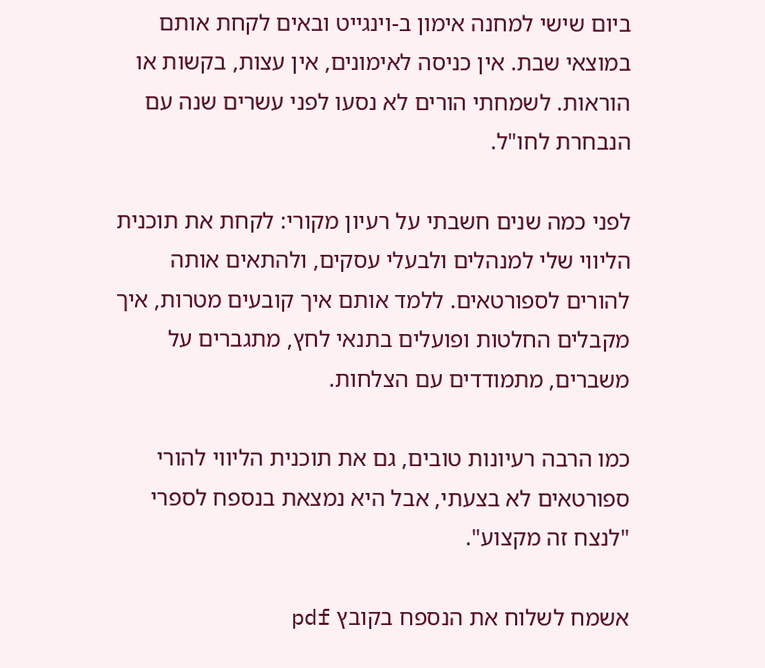ביום שישי למחנה אימון ב-וינגייט ובאים לקחת אותם במוצאי שבת. אין כניסה לאימונים, אין עצות, בקשות או הוראות. לשמחתי הורים לא נסעו לפני עשרים שנה עם הנבחרת לחו"ל.

לפני כמה שנים חשבתי על רעיון מקורי: לקחת את תוכנית הליווי שלי למנהלים ולבעלי עסקים, ולהתאים אותה להורים לספורטאים. ללמד אותם איך קובעים מטרות, איך מקבלים החלטות ופועלים בתנאי לחץ, מתגברים על משברים, מתמודדים עם הצלחות.

כמו הרבה רעיונות טובים, גם את תוכנית הליווי להורי ספורטאים לא בצעתי, אבל היא נמצאת בנספח לספרי "לנצח זה מקצוע".

אשמח לשלוח את הנספח בקובץ pdf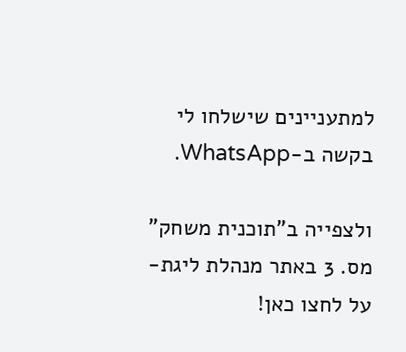למתעניינים שישלחו לי בקשה ב-WhatsApp.

ולצפייה ב"תוכנית משחק" מס. 3 באתר מנהלת ליגת-על לחצו כאן!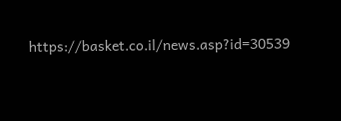https://basket.co.il/news.asp?id=30539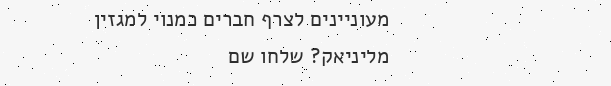מעוניינים לצרף חברים כמנוי למגזין מליניאק? שלחו שם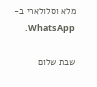מלא וסלולארי ב-WhatsApp.

שבת שלום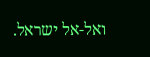ואל-אל ישראל.